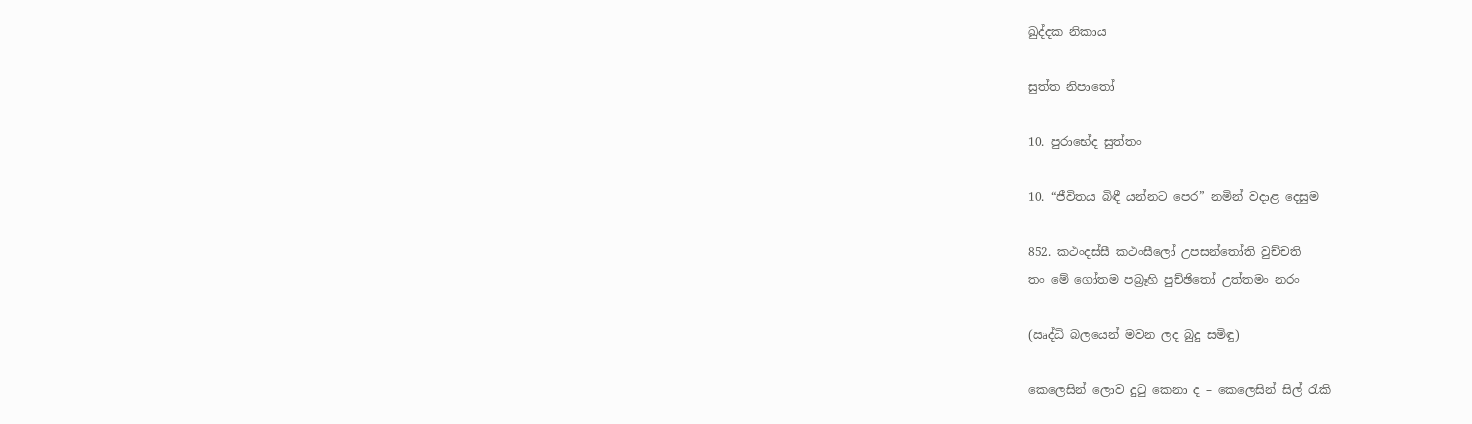ඛුද්දක නිකාය

සුත්ත නිපාතෝ

10. පුරාභේද සුත්තං

10. “ජීවිතය බිඳී යන්නට පෙර” නමින් වදාළ දෙසුම

852. කථංදස්සී කථංසීලෝ උපසන්තෝති වුච්චති
තං මේ ගෝතම පබ්‍රෑහි පුච්ඡිතෝ උත්තමං නරං

(ඍද්ධි බලයෙන් මවන ලද බුදු සමිඳු)

කෙලෙසින් ලොව දුටු කෙනා ද – කෙලෙසින් සිල් රැකි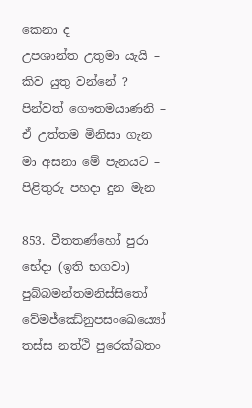කෙනා ද
උපශාන්ත උතුමා යැයි – කිව යුතු වන්නේ ?
පින්වත් ගෞතමයාණනි – ඒ උත්තම මිනිසා ගැන
මා අසනා මේ පැනයට – පිළිතුරු පහදා දුන මැන

853. වීතතණ්හෝ පුරා භේදා (ඉති භගවා)
පුබ්බමන්තමනිස්සිතෝ
වේමජ්ඣේනුපසංඛෙය්‍යෝ තස්ස නත්ථි පුරෙක්ඛතං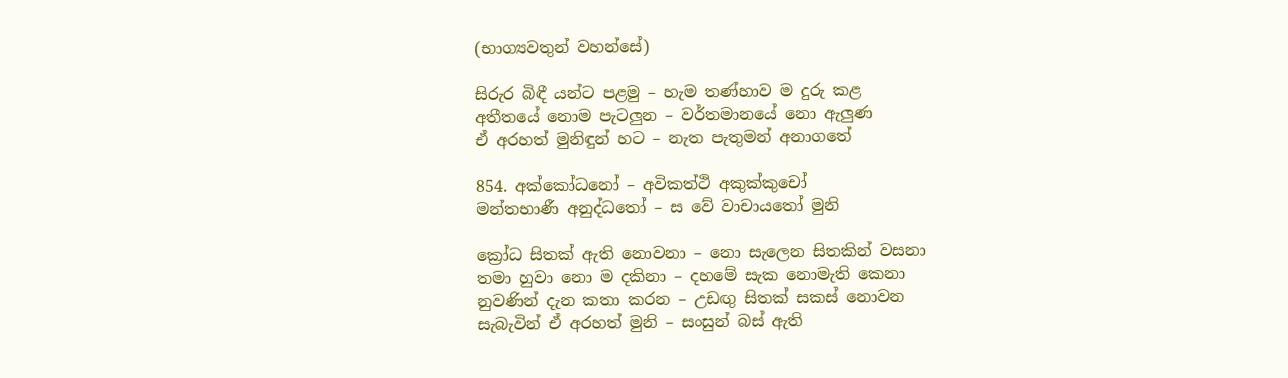(භාග්‍යවතුන් වහන්සේ)

සිරුර බිඳී යන්ට පළමු – හැම තණ්හාව ම දුරු කළ
අතීතයේ නොම පැටලුන – වර්තමානයේ නො ඇලුණ
ඒ අරහත් මුනිඳුන් හට – නැත පැතුමන් අනාගතේ

854. අක්කෝධනෝ – අවිකත්ථි අකුක්කුචෝ
මන්තභාණී අනුද්ධතෝ – ස වේ වාචායතෝ මුනි

ක්‍රෝධ සිතක් ඇති නොවනා – නො සැලෙන සිතකින් වසනා
තමා හුවා නො ම දකිනා – දහමේ සැක නොමැති කෙනා
නුවණින් දැන කතා කරන – උඩඟු සිතක් සකස් නොවන
සැබැවින් ඒ අරහත් මුනි – සංසුන් බස් ඇති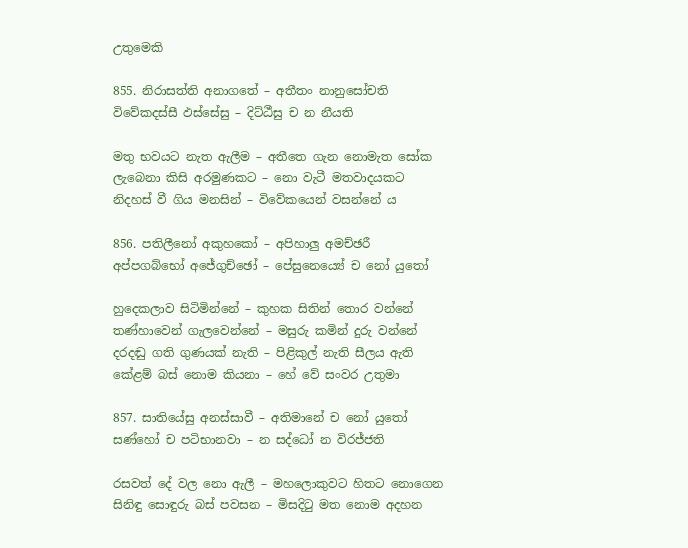උතුමෙකි

855. නිරාසත්ති අනාගතේ – අතීතං නානුසෝචති
විවේකදස්සී ඵස්සේසු – දිට්ඨීසු ච න නීයති

මතු භවයට නැත ඇලීම – අතීතෙ ගැන නොමැත සෝක
ලැබෙනා කිසි අරමුණකට – නො වැටී මතවාදයකට
නිදහස් වී ගිය මනසින් – විවේකයෙන් වසන්නේ ය

856. පතිලීනෝ අකුහකෝ – අපිහාලු අමච්ඡරී
අප්පගබ්භෝ අජේගුච්ඡෝ – පේසුනෙය්‍යේ ච නෝ යුතෝ

හුදෙකලාව සිටිමින්නේ – කුහක සිතින් තොර වන්නේ
තණ්හාවෙන් ගැලවෙන්නේ – මසුරු කමින් දුරු වන්නේ
දරදඬු ගති ගුණයක් නැති – පිළිකුල් නැති සීලය ඇති
කේළම් බස් නොම කියනා – හේ වේ සංවර උතුමා

857. සාතියේසු අනස්සාවී – අතිමානේ ච නෝ යුතෝ
සණ්හෝ ච පටිභානවා – න සද්ධෝ න විරජ්ජති

රසවත් දේ වල නො ඇලී – මහලොකුවට හිතට නොගෙන
සිනිඳු සොඳුරු බස් පවසන – මිසදිටු මත නොම අදහන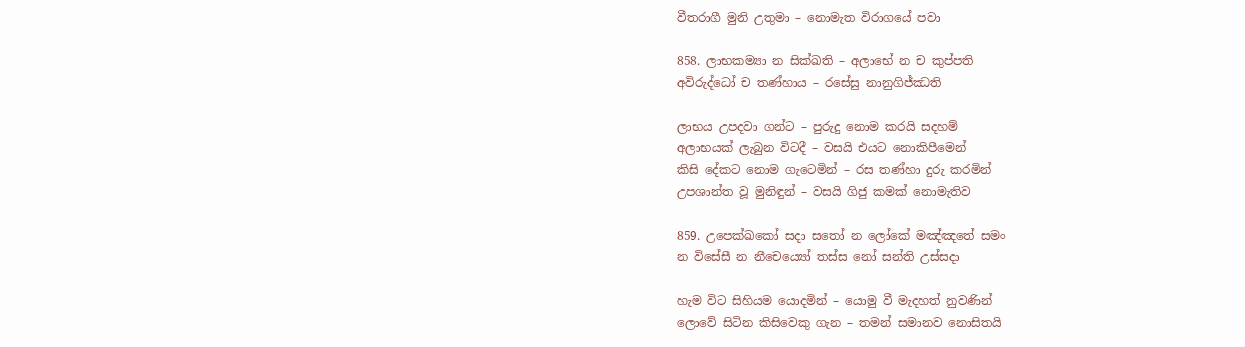වීතරාගී මුනි උතුමා – නොමැත විරාගයේ පවා

858. ලාභකම්‍යා න සික්ඛති – අලාභේ න ච කුප්පති
අවිරුද්ධෝ ච තණ්හාය – රසේසු නානුගිජ්ඣති

ලාභය උපදවා ගන්ට – පුරුදු නොම කරයි සදහම්
අලාභයක් ලැබුන විටදී – වසයි එයට නොකිපීමෙන්
කිසි දේකට නොම ගැටෙමින් – රස තණ්හා දුරු කරමින්
උපශාන්ත වූ මුනිඳුන් – වසයි ගිජු කමක් නොමැතිව

859. උපෙක්ඛකෝ සදා සතෝ න ලෝකේ මඤ්ඤතේ සමං
න විසේසී න නීචෙය්‍යෝ තස්ස නෝ සන්ති උස්සදා

හැම විට සිහියම යොදමින් – යොමු වී මැදහත් නුවණින්
ලොවේ සිටින කිසිවෙකු ගැන – තමන් සමානව නොසිතයි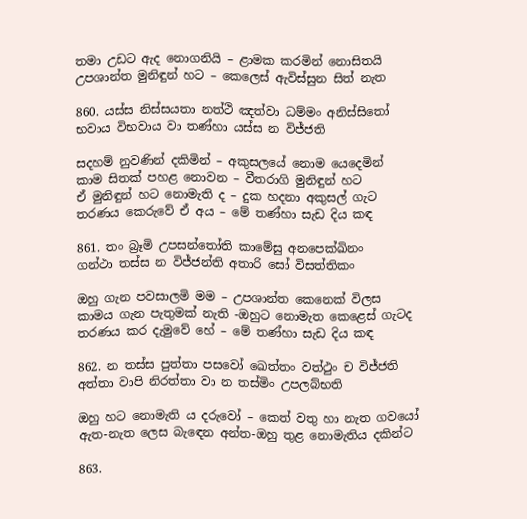තමා උඩට ඇද නොගනියි – ළාමක කරමින් නොසිතයි
උපශාන්ත මුනිඳුන් හට – කෙලෙස් ඇවිස්සුන සිත් නැත

860. යස්ස නිස්සයතා නත්ථි ඤත්වා ධම්මං අනිස්සිතෝ
භවාය විභවාය වා තණ්හා යස්ස න විජ්ජති

සදහම් නුවණින් දකිමින් – අකුසලයේ නොම යෙදෙමින්
කාම සිතක් පහළ නොවන – වීතරාගි මුනිඳුන් හට
ඒ මුනිඳුන් හට නොමැති ද – දුක හදනා අකුසල් ගැට
තරණය කෙරුවේ ඒ අය – මේ තණ්හා සැඩ දිය කඳ

861. තං බ්‍රෑමි උපසන්තෝති කාමේසු අනපෙක්ඛිනං
ගන්ථා තස්ස න විජ්ජන්ති අතාරි සෝ විසත්තිකං

ඔහු ගැන පවසාලමි මම – උපශාන්ත කෙනෙක් විලස
කාමය ගැන පැතුමක් නැති -ඔහුට නොමැත කෙළෙස් ගැටද
තරණය කර දැමුවේ හේ – මේ තණ්හා සැඩ දිය කඳ

862. න තස්ස පුත්තා පසවෝ ඛෙත්තං වත්ථුං ච විජ්ජති
අත්තා වාපි නිරත්තා වා න තස්මිං උපලබ්භති

ඔහු හට නොමැති ය දරුවෝ – කෙත් වතු හා නැත ගවයෝ
ඇත-නැත ලෙස බැඳෙන අන්ත-ඔහු තුළ නොමැතිය දකින්ට

863.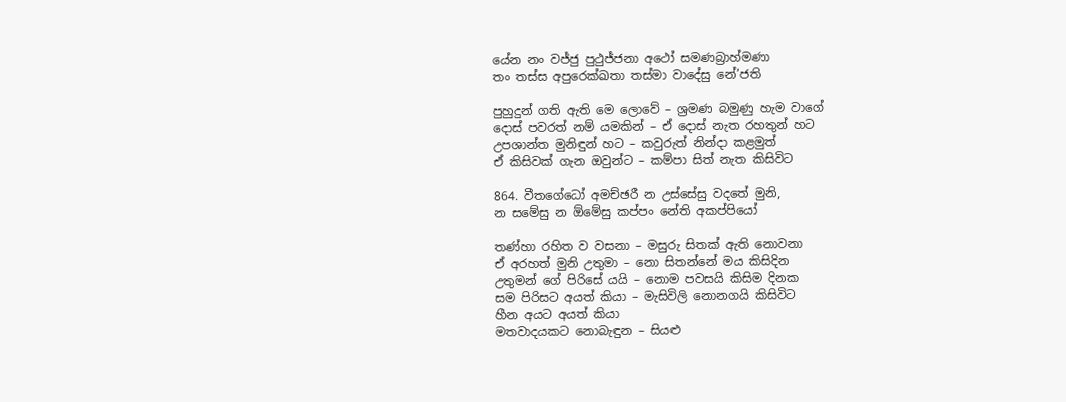යේන නං වජ්ජු පුථුජ්ජනා අථෝ සමණබ්‍රාහ්මණා
තං තස්ස අපුරෙක්ඛතා තස්මා වාදේසු නේ’ජති

පුහුදුන් ගති ඇති මෙ ලොවේ – ශ්‍රමණ බමුණු හැම වාගේ
දොස් පවරත් නම් යමකින් – ඒ දොස් නැත රහතුන් හට
උපශාන්ත මුනිඳුන් හට – කවුරුත් නින්දා කළමුත්
ඒ කිසිවක් ගැන ඔවුන්ට – කම්පා සිත් නැත කිසිවිට

864. වීතගේධෝ අමච්ඡරී න උස්සේසු වදතේ මුනි,
න සමේසු න ඕමේසු කප්පං නේති අකප්පියෝ

තණ්හා රහිත ව වසනා – මසුරු සිතක් ඇති නොවනා
ඒ අරහත් මුනි උතුමා – නො සිතන්නේ මය කිසිදින
උතුමන් ගේ පිරිසේ යයි – නොම පවසයි කිසිම දිනක
සම පිරිසට අයත් කියා – මැසිවිලි නොනගයි කිසිවිට
හීන අයට අයත් කියා
මතවාදයකට නොබැඳුන – සියළු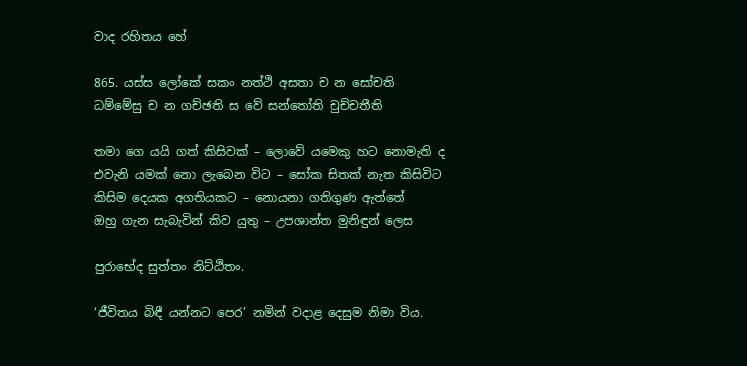වාද රහිතය හේ

865. යස්ස ලෝකේ සකං නත්ථි අසතා ච න සෝචති
ධම්මේසු ච න ගච්ඡති ස වේ සන්තෝති චුච්චතීති

තමා ගෙ යයි ගත් කිසිවක් – ලොවේ යමෙකු හට නොමැති ද
එවැනි යමක් නො ලැබෙන විට – සෝක සිතක් නැත කිසිවිට
කිසිම දෙයක අගතියකට – නොයනා ගතිගුණ ඇත්තේ
ඔහු ගැන සැබැවින් කිව යුතු – උපශාන්ත මුනිඳුන් ලෙස

පුරාභේද සුත්තං නිට්ඨිතං.

‘ජීවිතය බිඳී යන්නට පෙර’ නමින් වදාළ දෙසුම නිමා විය.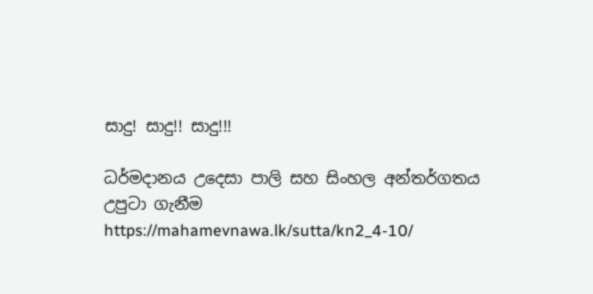සාදු! සාදු!! සාදු!!!

ධර්මදානය උදෙසා පාලි සහ සිංහල අන්තර්ගතය උපුටා ගැනීම https://mahamevnawa.lk/sutta/kn2_4-10/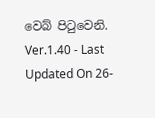වෙබ් පිටුවෙනි.
Ver.1.40 - Last Updated On 26-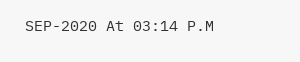SEP-2020 At 03:14 P.M